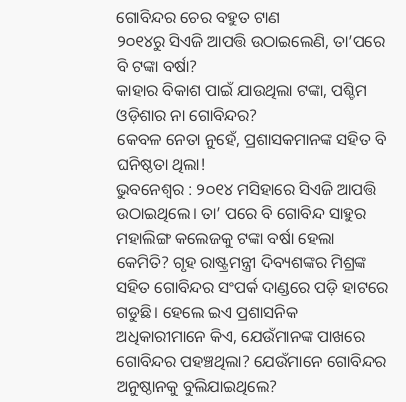ଗୋବିନ୍ଦର ଚେର ବହୁତ ଟାଣ
୨୦୧୪ରୁ ସିଏଜି ଆପତ୍ତି ଉଠାଇଲେଣି, ତା’ପରେ ବି ଟଙ୍କା ବର୍ଷା?
କାହାର ବିକାଶ ପାଇଁ ଯାଉଥିଲା ଟଙ୍କା, ପଶ୍ଚିମ ଓଡ଼ିଶାର ନା ଗୋବିନ୍ଦର?
କେବଳ ନେତା ନୁହେଁ, ପ୍ରଶାସକମାନଙ୍କ ସହିତ ବି ଘନିଷ୍ଠତା ଥିଲା!
ଭୁବନେଶ୍ୱର : ୨୦୧୪ ମସିହାରେ ସିଏଜି ଆପତ୍ତି ଉଠାଇଥିଲେ। ତା’ ପରେ ବି ଗୋବିନ୍ଦ ସାହୁର ମହାଲିଙ୍ଗ କଲେଜକୁ ଟଙ୍କା ବର୍ଷା ହେଲା କେମିତି? ଗୃହ ରାଷ୍ଟ୍ରମନ୍ତ୍ରୀ ଦିବ୍ୟଶଙ୍କର ମିଶ୍ରଙ୍କ ସହିତ ଗୋବିନ୍ଦର ସଂପର୍କ ଦାଣ୍ଡରେ ପଡ଼ି ହାଟରେ ଗଡୁଛି। ହେଲେ ଇଏ ପ୍ରଶାସନିକ ଅଧିକାରୀମାନେ କିଏ, ଯେଉଁମାନଙ୍କ ପାଖରେ ଗୋବିନ୍ଦର ପହଞ୍ଚଥିଲା? ଯେଉଁମାନେ ଗୋବିନ୍ଦର ଅନୁଷ୍ଠାନକୁ ବୁଲିଯାଇଥିଲେ?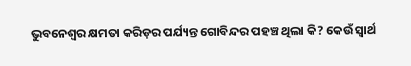ଭୁବନେଶ୍ବର କ୍ଷମତା କରିଡ଼ର ପର୍ଯ୍ୟନ୍ତ ଗୋବିନ୍ଦର ପହଞ୍ଚ ଥିଲା କି? କେଉଁ ସ୍ବାର୍ଥ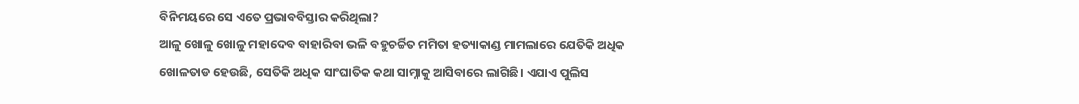ବିନିମୟରେ ସେ ଏତେ ପ୍ରଭାବବିସ୍ତାର କରିଥିଲା?
ଆଳୁ ଖୋଳୁ ଖୋଳୁ ମହାଦେବ ବାହାରିବା ଭଳି ବହୁଚର୍ଚ୍ଚିତ ମମିତା ହତ୍ୟାକାଣ୍ଡ ମାମଲାରେ ଯେତିକି ଅଧିକ ଖୋଳତାଡ ହେଉଛି, ସେତିକି ଅଧିକ ସାଂଘାତିକ କଥା ସାମ୍ନାକୁ ଆସିବାରେ ଲାଗିଛି। ଏଯାଏ ପୁଲିସ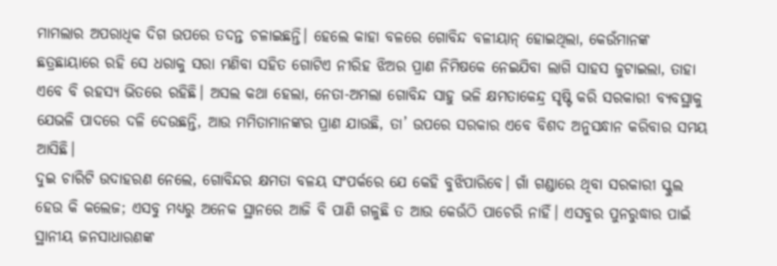ମାମଲାର ଅପରାଧିକ ଦିଗ ଉପରେ ତଦନ୍ତ ଚଳାଇଛନ୍ତି। ହେଲେ କାହା ବଳରେ ଗୋବିନ୍ଦ ବଳୀୟାନ୍ ହୋଇଥିଲା, କେଉଁମାନଙ୍କ ଛତ୍ରଛାୟାରେ ରହି ସେ ଧରାକୁ ସରା ମଣିବା ସହିତ ଗୋଟିଏ ନୀରିହ ଝିଅର ପ୍ରାଣ ନିମିଷକେ ନେଇଯିବା ଲାଗି ସାହସ ଜୁଟାଇଲା, ତାହା ଏବେ ବି ରହସ୍ୟ ଭିତରେ ରହିଛି। ଅସଲ କଥା ହେଲା, ନେତା-ଅମଲା ଗୋବିନ୍ଦ ସାହୁ ଭଳି କ୍ଷମତାକେନ୍ଦ୍ର ସୃଷ୍ଟି କରି ସରକାରୀ ବ୍ୟବସ୍ଥାକୁ ଯେଭଳି ପାଦରେ ଦଳି ଦେଉଛନ୍ତି, ଆଉ ମମିତାମାନଙ୍କର ପ୍ରାଣ ଯାଉଛି, ତା’ ଉପରେ ସରକାର ଏବେ ବିଶଦ ଅନୁସନ୍ଧାନ କରିବାର ସମୟ ଆସିଛି।
ଦୁଇ ଚାରିଟି ଉଦାହରଣ ନେଲେ, ଗୋବିନ୍ଦର କ୍ଷମତା ବଳୟ ସଂପର୍କରେ ଯେ କେହି ବୁଝିପାରିବେ। ଗାଁ ଗଣ୍ଡାରେ ଥିବା ସରକାରୀ ସ୍କୁଲ ହେଉ କି କଲେଜ; ଏସବୁ ମଧ୍ୟରୁ ଅନେକ ସ୍ଥାନରେ ଆଜି ବି ପାଣି ଗଳୁଛି ତ ଆଉ କେଉଁଠି ପାଚେରି ନାହିଁ। ଏସବୁର ପୁନରୁଦ୍ଧାର ପାଇଁ ସ୍ଥାନୀୟ ଜନସାଧାରଣଙ୍କ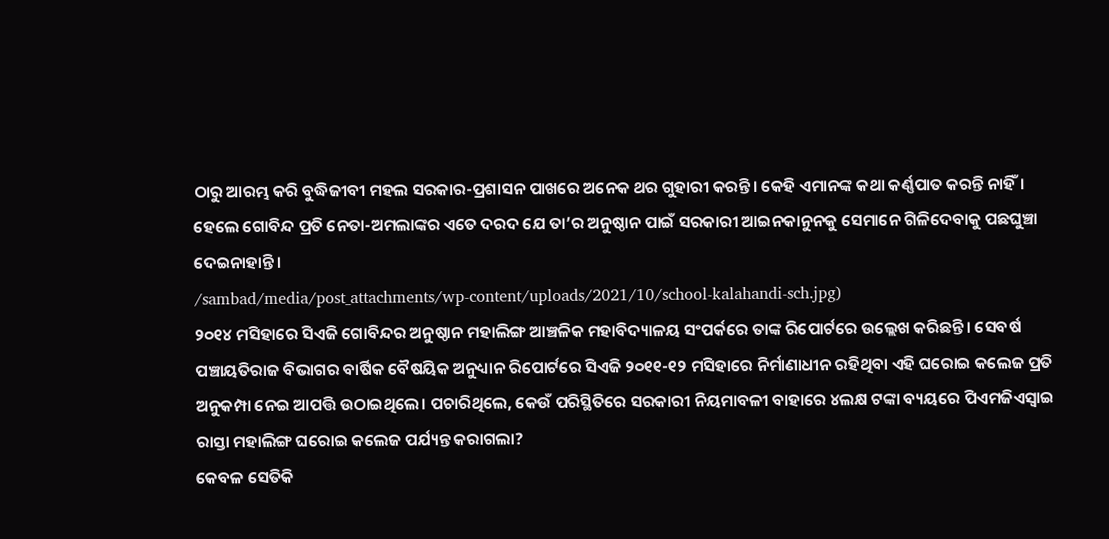ଠାରୁ ଆରମ୍ଭ କରି ବୁଦ୍ଧିଜୀବୀ ମହଲ ସରକାର-ପ୍ରଶାସନ ପାଖରେ ଅନେକ ଥର ଗୁହାରୀ କରନ୍ତି। କେହି ଏମାନଙ୍କ କଥା କର୍ଣ୍ଣପାତ କରନ୍ତି ନାହିଁ। ହେଲେ ଗୋବିନ୍ଦ ପ୍ରତି ନେତା-ଅମଲାଙ୍କର ଏତେ ଦରଦ ଯେ ତା’ର ଅନୁଷ୍ଠାନ ପାଇଁ ସରକାରୀ ଆଇନକାନୁନକୁ ସେମାନେ ଗିଳିଦେବାକୁ ପଛଘୁଞ୍ଚା ଦେଇନାହାନ୍ତି।
/sambad/media/post_attachments/wp-content/uploads/2021/10/school-kalahandi-sch.jpg)
୨୦୧୪ ମସିହାରେ ସିଏଜି ଗୋବିନ୍ଦର ଅନୁଷ୍ଠାନ ମହାଲିଙ୍ଗ ଆଞ୍ଚଳିକ ମହାବିଦ୍ୟାଳୟ ସଂପର୍କରେ ତାଙ୍କ ରିପୋର୍ଟରେ ଉଲ୍ଲେଖ କରିଛନ୍ତି। ସେବର୍ଷ ପଞ୍ଚାୟତିରାଜ ବିଭାଗର ବାର୍ଷିକ ବୈଷୟିକ ଅନୁଧ୍ୟାନ ରିପୋର୍ଟରେ ସିଏଜି ୨୦୧୧-୧୨ ମସିହାରେ ନିର୍ମାଣାଧୀନ ରହିଥିବା ଏହି ଘରୋଇ କଲେଜ ପ୍ରତି ଅନୁକମ୍ପା ନେଇ ଆପତ୍ତି ଉଠାଇଥିଲେ। ପଚାରିଥିଲେ, କେଉଁ ପରିସ୍ଥିତିରେ ସରକାରୀ ନିୟମାବଳୀ ବାହାରେ ୪ଲକ୍ଷ ଟଙ୍କା ବ୍ୟୟରେ ପିଏମଜିଏସ୍ଵାଇ ରାସ୍ତା ମହାଲିଙ୍ଗ ଘରୋଇ କଲେଜ ପର୍ଯ୍ୟନ୍ତ କରାଗଲା?
କେବଳ ସେତିକି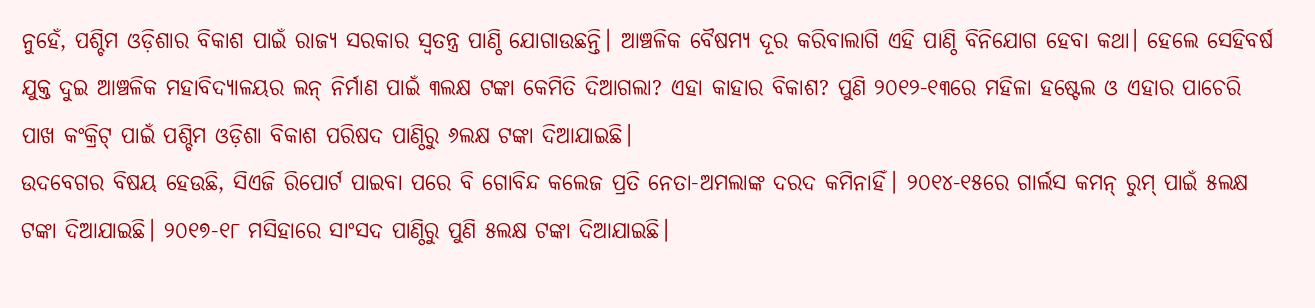ନୁହେଁ, ପଶ୍ଚିମ ଓଡ଼ିଶାର ବିକାଶ ପାଇଁ ରାଜ୍ୟ ସରକାର ସ୍ବତନ୍ତ୍ର ପାଣ୍ଠି ଯୋଗାଉଛନ୍ତି। ଆଞ୍ଚଳିକ ବୈଷମ୍ୟ ଦୂର କରିବାଲାଗି ଏହି ପାଣ୍ଠି ବିନିଯୋଗ ହେବା କଥା। ହେଲେ ସେହିବର୍ଷ ଯୁକ୍ତ ଦୁଇ ଆଞ୍ଚଳିକ ମହାବିଦ୍ୟାଳୟର ଲନ୍ ନିର୍ମାଣ ପାଇଁ ୩ଲକ୍ଷ ଟଙ୍କା କେମିତି ଦିଆଗଲା? ଏହା କାହାର ବିକାଶ? ପୁଣି ୨୦୧୨-୧୩ରେ ମହିଳା ହଷ୍ଟେଲ ଓ ଏହାର ପାଚେରି ପାଖ କଂକ୍ରିଟ୍ ପାଇଁ ପଶ୍ଚିମ ଓଡ଼ିଶା ବିକାଶ ପରିଷଦ ପାଣ୍ଠିରୁ ୬ଲକ୍ଷ ଟଙ୍କା ଦିଆଯାଇଛି।
ଉଦବେଗର ବିଷୟ ହେଉଛି, ସିଏଜି ରିପୋର୍ଟ ପାଇବା ପରେ ବି ଗୋବିନ୍ଦ କଲେଜ ପ୍ରତି ନେତା-ଅମଲାଙ୍କ ଦରଦ କମିନାହିଁ। ୨୦୧୪-୧୫ରେ ଗାର୍ଲସ କମନ୍ ରୁମ୍ ପାଇଁ ୫ଲକ୍ଷ ଟଙ୍କା ଦିଆଯାଇଛି। ୨୦୧୭-୧୮ ମସିହାରେ ସାଂସଦ ପାଣ୍ଠିରୁ ପୁଣି ୫ଲକ୍ଷ ଟଙ୍କା ଦିଆଯାଇଛି।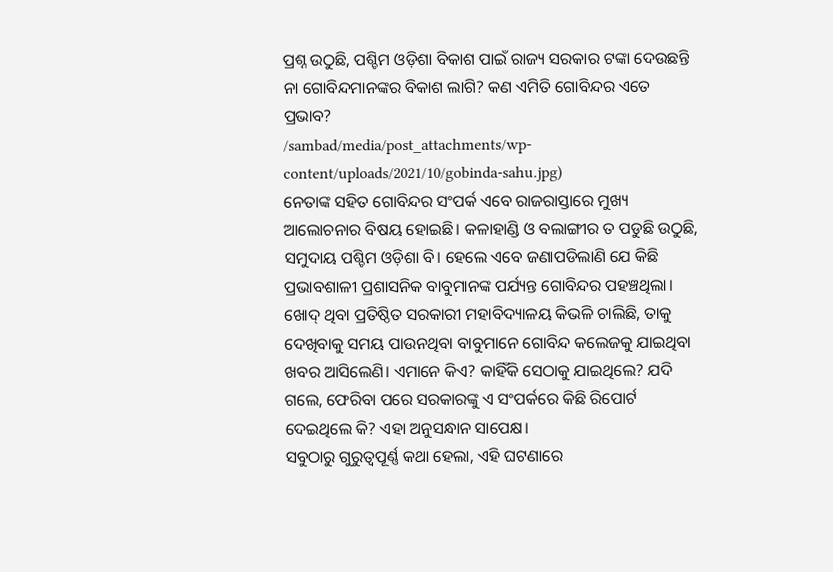ପ୍ରଶ୍ନ ଉଠୁଛି, ପଶ୍ଚିମ ଓଡ଼ିଶା ବିକାଶ ପାଇଁ ରାଜ୍ୟ ସରକାର ଟଙ୍କା ଦେଉଛନ୍ତି ନା ଗୋବିନ୍ଦମାନଙ୍କର ବିକାଶ ଲାଗି? କଣ ଏମିତି ଗୋବିନ୍ଦର ଏତେ ପ୍ରଭାବ?
/sambad/media/post_attachments/wp-content/uploads/2021/10/gobinda-sahu.jpg)
ନେତାଙ୍କ ସହିତ ଗୋବିନ୍ଦର ସଂପର୍କ ଏବେ ରାଜରାସ୍ତାରେ ମୁଖ୍ୟ ଆଲୋଚନାର ବିଷୟ ହୋଇଛି। କଳାହାଣ୍ଡି ଓ ବଲାଙ୍ଗୀର ତ ପଡୁଛି ଉଠୁଛି, ସମୁଦାୟ ପଶ୍ଚିମ ଓଡ଼ିଶା ବି। ହେଲେ ଏବେ ଜଣାପଡିଲାଣି ଯେ କିଛି ପ୍ରଭାବଶାଳୀ ପ୍ରଶାସନିକ ବାବୁମାନଙ୍କ ପର୍ଯ୍ୟନ୍ତ ଗୋବିନ୍ଦର ପହଞ୍ଚଥିଲା। ଖୋଦ୍ ଥିବା ପ୍ରତିଷ୍ଠିତ ସରକାରୀ ମହାବିଦ୍ୟାଳୟ କିଭଳି ଚାଲିଛି, ତାକୁ ଦେଖିବାକୁ ସମୟ ପାଉନଥିବା ବାବୁମାନେ ଗୋବିନ୍ଦ କଲେଜକୁ ଯାଇଥିବା ଖବର ଆସିଲେଣି। ଏମାନେ କିଏ? କାହିଁକି ସେଠାକୁ ଯାଇଥିଲେ? ଯଦି ଗଲେ, ଫେରିବା ପରେ ସରକାରଙ୍କୁ ଏ ସଂପର୍କରେ କିଛି ରିପୋର୍ଟ ଦେଇଥିଲେ କି? ଏହା ଅନୁସନ୍ଧାନ ସାପେକ୍ଷ।
ସବୁଠାରୁ ଗୁରୁତ୍ବପୂର୍ଣ୍ଣ କଥା ହେଲା, ଏହି ଘଟଣାରେ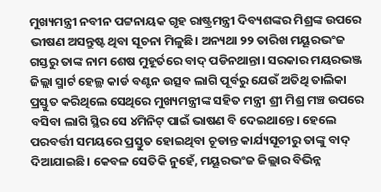ମୁଖ୍ୟମନ୍ତ୍ରୀ ନବୀନ ପଟ୍ଟନାୟକ ଗୃହ ରାଷ୍ଟ୍ରମନ୍ତ୍ରୀ ଦିବ୍ୟଶଙ୍କର ମିଶ୍ରଙ୍କ ଉପରେ ଭୀଷଣ ଅସନ୍ତୁଷ୍ଟ ଥିବା ସୂଚନା ମିଳୁଛି। ଅନ୍ୟଥା ୨୨ ତାରିଖ ମୟୂରଭଂଜ ଗସ୍ତରୁ ତାଙ୍କ ନାମ ଶେଷ ମୁହୂର୍ତରେ ବାଦ୍ ପଡିନଥାନ୍ତା। ସରକାର ମୟରଭଞ୍ଜ ଜିଲ୍ଲା ସ୍ମାର୍ଟ ହେଲ୍ଥ କାର୍ଡ ବଣ୍ଟନ ଉତ୍ସବ ଲାଗି ପୂର୍ବରୁ ଯେଉଁ ଅତିଥି ତାଲିକା ପ୍ରସ୍ତୁତ କରିଥିଲେ ସେଥିରେ ମୁଖ୍ୟମନ୍ତ୍ରୀଙ୍କ ସହିତ ମନ୍ତ୍ରୀ ଶ୍ରୀ ମିଶ୍ର ମଞ୍ଚ ଉପରେ ବସିବା ଲାଗି ସ୍ଥିର ସେ ୪ମିନିଟ୍ ପାଇଁ ଭାଷଣ ବି ଦେଇଥାନ୍ତେ। ହେଲେ ପରବର୍ତ୍ତୀ ସମୟରେ ପ୍ରସ୍ତୁତ ହୋଇଥିବା ଚୂଡାନ୍ତ କାର୍ଯ୍ୟସୂଚୀରୁ ତାଙ୍କୁ ବାଦ୍ ଦିଆଯାଇଛି। କେବଳ ସେତିକି ନୁହେଁ, ମୟୂରଭଂଜ ଜିଲ୍ଲାର ବିଭିନ୍ନ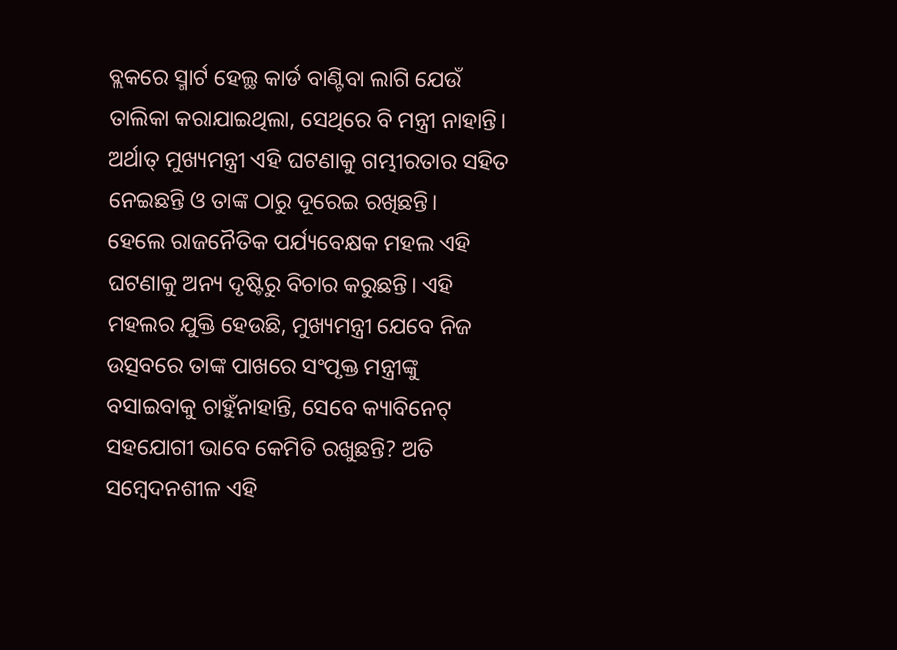ବ୍ଲକରେ ସ୍ମାର୍ଟ ହେଲ୍ଥ କାର୍ଡ ବାଣ୍ଟିବା ଲାଗି ଯେଉଁ ତାଲିକା କରାଯାଇଥିଲା, ସେଥିରେ ବି ମନ୍ତ୍ରୀ ନାହାନ୍ତି। ଅର୍ଥାତ୍ ମୁଖ୍ୟମନ୍ତ୍ରୀ ଏହି ଘଟଣାକୁ ଗମ୍ଭୀରତାର ସହିତ ନେଇଛନ୍ତି ଓ ତାଙ୍କ ଠାରୁ ଦୂରେଇ ରଖିଛନ୍ତି।
ହେଲେ ରାଜନୈତିକ ପର୍ଯ୍ୟବେକ୍ଷକ ମହଲ ଏହି ଘଟଣାକୁ ଅନ୍ୟ ଦୃଷ୍ଟିରୁ ବିଚାର କରୁଛନ୍ତି। ଏହି ମହଲର ଯୁକ୍ତି ହେଉଛି, ମୁଖ୍ୟମନ୍ତ୍ରୀ ଯେବେ ନିଜ ଉତ୍ସବରେ ତାଙ୍କ ପାଖରେ ସଂପୃକ୍ତ ମନ୍ତ୍ରୀଙ୍କୁ ବସାଇବାକୁ ଚାହୁଁନାହାନ୍ତି, ସେବେ କ୍ୟାବିନେଟ୍ ସହଯୋଗୀ ଭାବେ କେମିତି ରଖୁଛନ୍ତି? ଅତି ସମ୍ବେଦନଶୀଳ ଏହି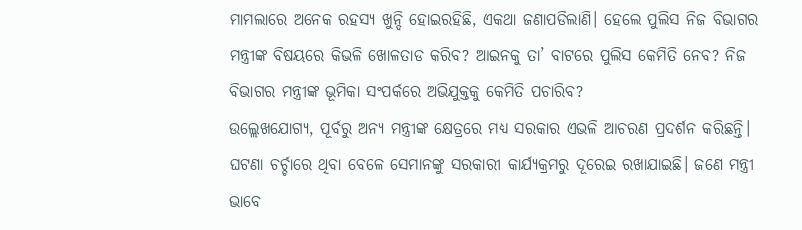ମାମଲାରେ ଅନେକ ରହସ୍ୟ ଖୁନ୍ଦି ହୋଇରହିଛି, ଏକଥା ଜଣାପଡିଲାଣି। ହେଲେ ପୁଲିସ ନିଜ ବିଭାଗର ମନ୍ତ୍ରୀଙ୍କ ବିଷୟରେ କିଭଳି ଖୋଳତାଡ କରିବ? ଆଇନକୁ ତା’ ବାଟରେ ପୁଲିସ କେମିତି ନେବ? ନିଜ ବିଭାଗର ମନ୍ତ୍ରୀଙ୍କ ଭୂମିକା ସଂପର୍କରେ ଅଭିଯୁକ୍ତକୁ କେମିତି ପଚାରିବ?
ଉଲ୍ଲେଖଯୋଗ୍ୟ, ପୂର୍ବରୁ ଅନ୍ୟ ମନ୍ତ୍ରୀଙ୍କ କ୍ଷେତ୍ରରେ ମଧ୍ୟ ସରକାର ଏଭଳି ଆଚରଣ ପ୍ରଦର୍ଶନ କରିଛନ୍ତି। ଘଟଣା ଚର୍ଚ୍ଚାରେ ଥିବା ବେଳେ ସେମାନଙ୍କୁ ସରକାରୀ କାର୍ଯ୍ୟକ୍ରମରୁ ଦୂରେଇ ରଖାଯାଇଛି। ଜଣେ ମନ୍ତ୍ରୀ ଭାବେ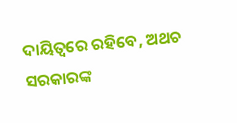ଦାୟିତ୍ବରେ ରହିବେ, ଅଥଚ ସରକାରଙ୍କ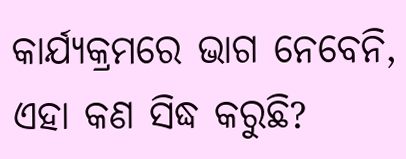କାର୍ଯ୍ୟକ୍ରମରେ ଭାଗ ନେବେନି, ଏହା କଣ ସିଦ୍ଧ କରୁଛି?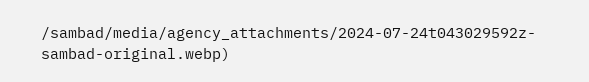/sambad/media/agency_attachments/2024-07-24t043029592z-sambad-original.webp)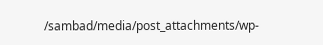/sambad/media/post_attachments/wp-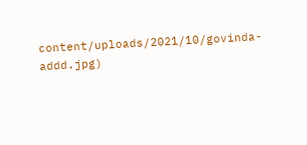content/uploads/2021/10/govinda-addd.jpg)